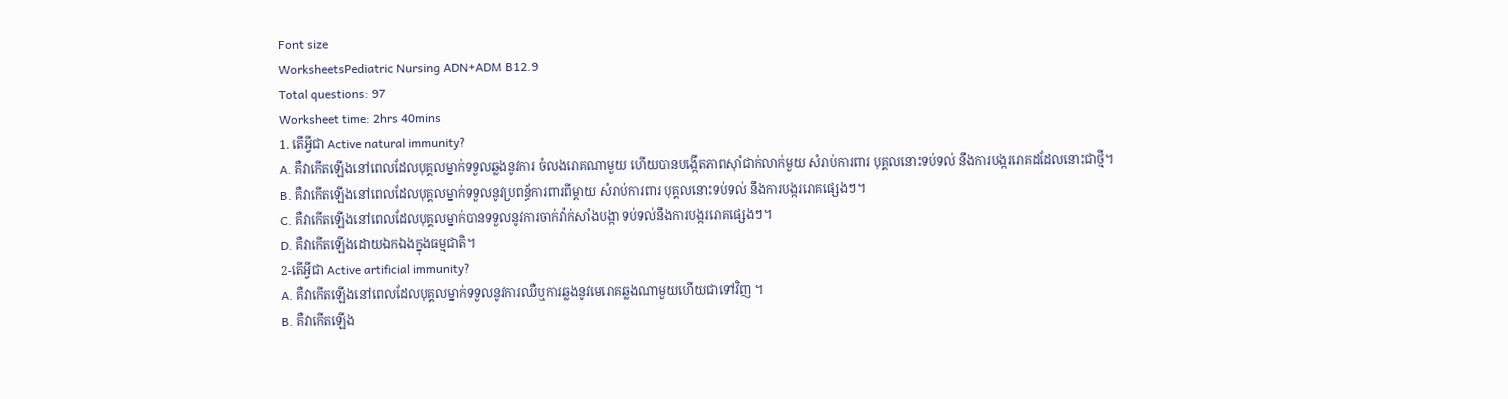Font size
WorksheetsPediatric Nursing ADN+ADM B12.9
Total questions: 97
Worksheet time: 2hrs 40mins
1. តើអ្វីជា Active natural immunity?
A. គឺវាកើតឡើងនៅពេលដែលបុគ្គលម្នាក់ទទួលឆ្លងនូវការ ចំលងរោគណាមួយ ហើយបានបង្កើតភាពស៊ាំជាក់លាក់មួយ សំរាប់ការពារ បុគ្គលនោះទប់ទល់ នឹងការបង្កររោគដដែលនោះជាថ្មី។
B. គឺវាកើតឡើងនៅពេលដែលបុគ្គលម្នាក់ទទួលនូវប្រពន្ធ័ការពារពីម្តាយ សំរាប់ការពារ បុគ្គលនោះទប់ទល់ នឹងការបង្កររោគផ្សេងៗ។
C. គឺវាកើតឡើងនៅពេលដែលបុគ្គលម្នាក់បានទទួលនូវការចាក់វ៉ាក់សាំងបង្កា ទប់ទល់នឹងការបង្កររោគផ្សេងៗ។
D. គឺវាកើតឡើងដោយឯកឯងក្នុងធម្មជាតិ។
2-តើអ្វីជា Active artificial immunity?
A. គឺវាកើតឡើងនៅពេលដែលបុគ្គលម្នាក់ទទួលនូវការឈឺឬការឆ្លងនូវមេរោគឆ្លងណាមួយហើយជាទៅវិញ ។
B. គឺវាកើតឡើង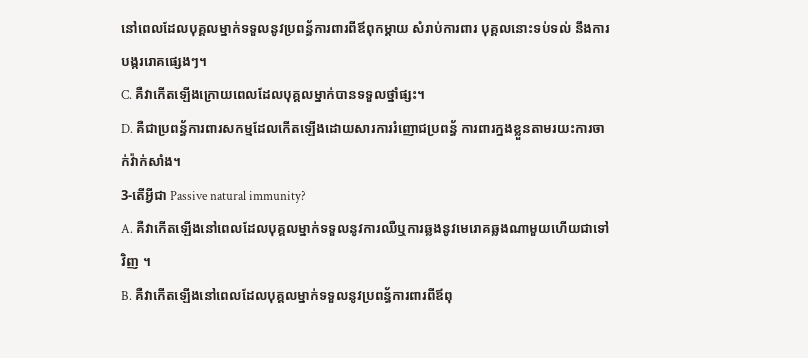នៅពេលដែលបុគ្គលម្នាក់ទទួលនូវប្រពន្ធ័ការពារពីឪពុកម្តាយ សំរាប់ការពារ បុគ្គលនោះទប់ទល់ នឹងការបង្កររោគផ្សេងៗ។
C. គឺវាកើតឡើងក្រោយពេលដែលបុគ្គលម្នាក់បានទទួលថ្នាំផ្សះ។
D. គឺជាប្រពន្ធ័ការពារសកម្មដែលកើតឡើងដោយសារការរំញោជប្រពន្ធ័ ការពារក្នងខ្លួនតាមរយះការចាក់វ៉ាក់សាំង។
3-តើអ្វីជា Passive natural immunity?
A. គឺវាកើតឡើងនៅពេលដែលបុគ្គលម្នាក់ទទួលនូវការឈឺឬការឆ្លងនូវមេរោគឆ្លងណាមួយហើយជាទៅវិញ ។
B. គឺវាកើតឡើងនៅពេលដែលបុគ្គលម្នាក់ទទួលនូវប្រពន្ធ័ការពារពីឪពុ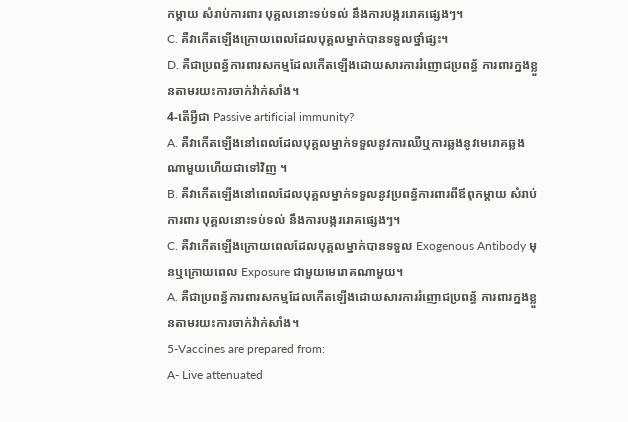កម្តាយ សំរាប់ការពារ បុគ្គលនោះទប់ទល់ នឹងការបង្កររោគផ្សេងៗ។
C. គឺវាកើតឡើងក្រោយពេលដែលបុគ្គលម្នាក់បានទទួលថ្នាំផ្សះ។
D. គឺជាប្រពន្ធ័ការពារសកម្មដែលកើតឡើងដោយសារការរំញោជប្រពន្ធ័ ការពារក្នងខ្លួនតាមរយះការចាក់វ៉ាក់សាំង។
4-តើអ្វីជា Passive artificial immunity?
A. គឺវាកើតឡើងនៅពេលដែលបុគ្គលម្នាក់ទទួលនូវការឈឺឬការឆ្លងនូវមេរោគឆ្លងណាមួយហើយជាទៅវិញ ។
B. គឺវាកើតឡើងនៅពេលដែលបុគ្គលម្នាក់ទទួលនូវប្រពន្ធ័ការពារពីឪពុកម្តាយ សំរាប់ការពារ បុគ្គលនោះទប់ទល់ នឹងការបង្កររោគផ្សេងៗ។
C. គឺវាកើតឡើងក្រោយពេលដែលបុគ្គលម្នាក់បានទទួល Exogenous Antibody មុនឬក្រោយពេល Exposure ជាមួយមេរោគណាមួយ។
A. គឺជាប្រពន្ធ័ការពារសកម្មដែលកើតឡើងដោយសារការរំញោជប្រពន្ធ័ ការពារក្នងខ្លួនតាមរយះការចាក់វ៉ាក់សាំង។
5-Vaccines are prepared from:
A- Live attenuated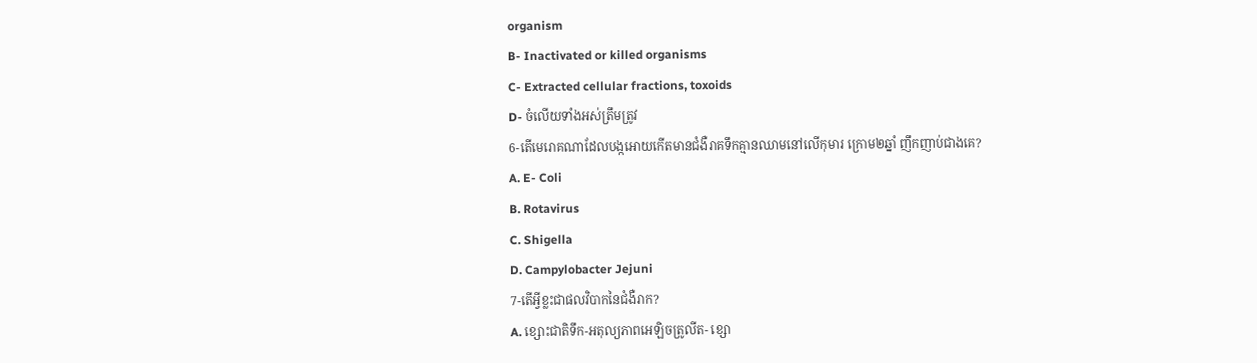organism
B- Inactivated or killed organisms
C- Extracted cellular fractions, toxoids
D- ចំលើយទាំងអស់ត្រឹមត្រូវ
6-តើមេរោគណាដែលបង្កអោយកើតមានជំងឺរាគទឹកគ្មានឈាមនៅលើកុមារ ក្រោម២ឆ្នាំ ញឹកញាប់ជាងគេ?
A. E- Coli
B. Rotavirus
C. Shigella
D. Campylobacter Jejuni
7-តើអ្វីខ្លះជាផលវិបាកនៃជំងឺរាក?
A. ខ្សោះជាតិទឹក-អតុល្យភាពអេឡិចត្រូលីត- ខ្សោ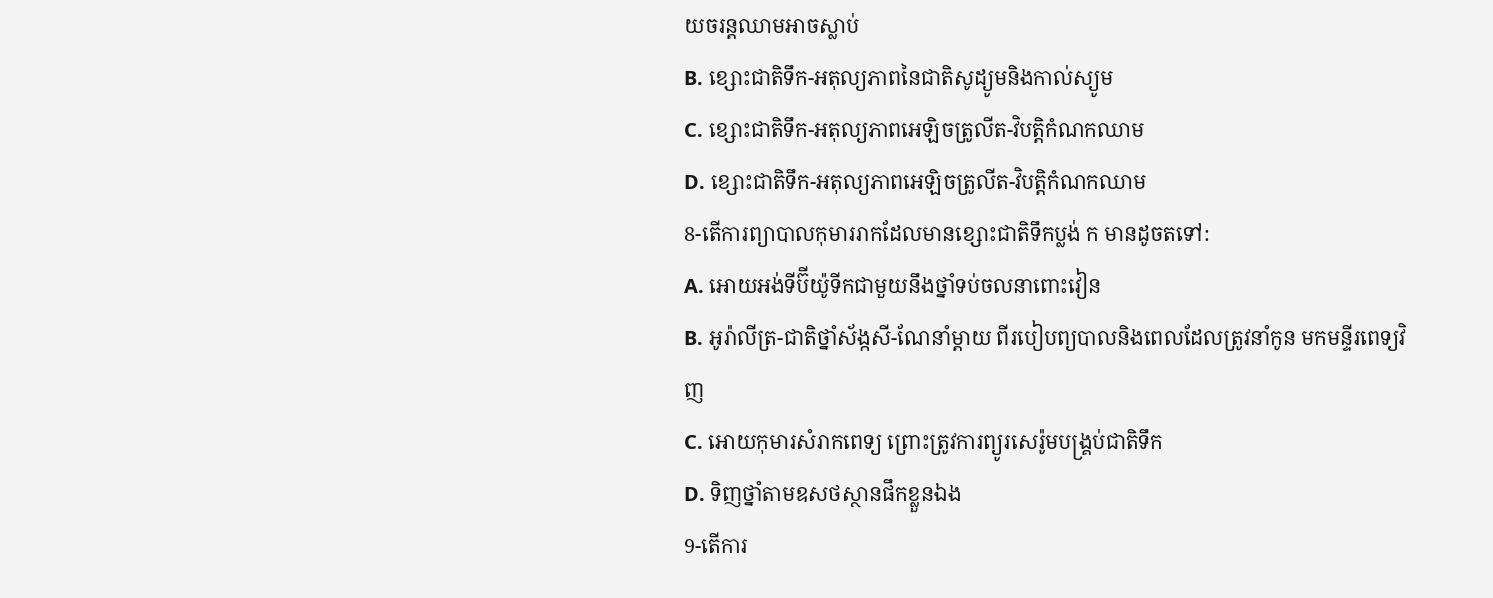យចរន្តឈាមអាចស្លាប់
B. ខ្សោះជាតិទឹក-អតុល្យភាពនៃជាតិសូដ្យូមនិងកាល់ស្យូម
C. ខ្សោះជាតិទឹក-អតុល្យភាពអេឡិចត្រូលីត-វិបត្តិកំណកឈាម
D. ខ្សោះជាតិទឹក-អតុល្យភាពអេឡិចត្រូលីត-វិបត្តិកំណកឈាម
8-តើការព្យាបាលកុមាររាកដែលមានខ្សោះជាតិទឹកប្លង់ ក មានដូចតទៅ:
A. អោយអង់ទីប៊ីយ៉ូទីកជាមួយនឹងថ្នាំទប់ចលនាពោះវៀន
B. អូរ៉ាលីត្រ-ជាតិថ្នាំស័ង្កសី-ណែនាំម្តាយ ពីរបៀបព្យបាលនិងពេលដែលត្រូវនាំកូន មកមន្ទីរពេទ្យវិញ
C. អោយកុមារសំរាកពេទ្យ ព្រោះត្រូវការព្យូរសេរ៉ូមបង្គ្រប់ជាតិទឹក
D. ទិញថ្នាំតាមឧសថស្ថានផឹកខ្លួនឯង
9-តើការ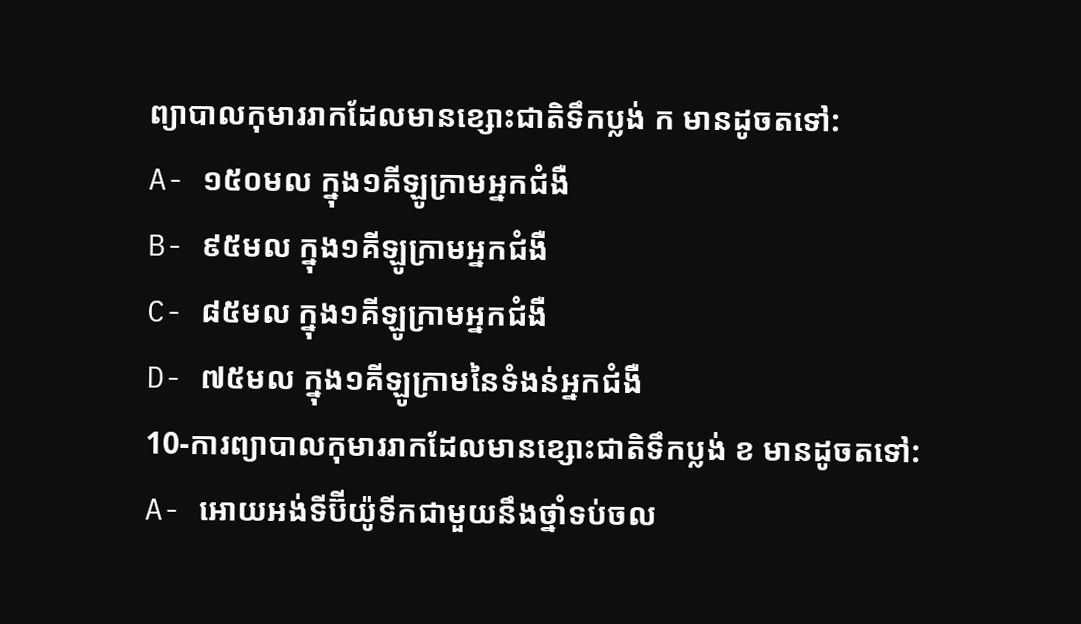ព្យាបាលកុមាររាកដែលមានខ្សោះជាតិទឹកប្លង់ ក មានដូចតទៅ:
A- ១៥០មល ក្នុង១គីឡូក្រាមអ្នកជំងឺ
B- ៩៥មល ក្នុង១គីឡូក្រាមអ្នកជំងឺ
C- ៨៥មល ក្នុង១គីឡូក្រាមអ្នកជំងឺ
D- ៧៥មល ក្នុង១គីឡូក្រាមនៃទំងន់អ្នកជំងឺ
10-ការព្យាបាលកុមាររាកដែលមានខ្សោះជាតិទឹកប្លង់ ខ មានដូចតទៅ:
A- អោយអង់ទីប៊ីយ៉ូទីកជាមួយនឹងថ្នាំទប់ចល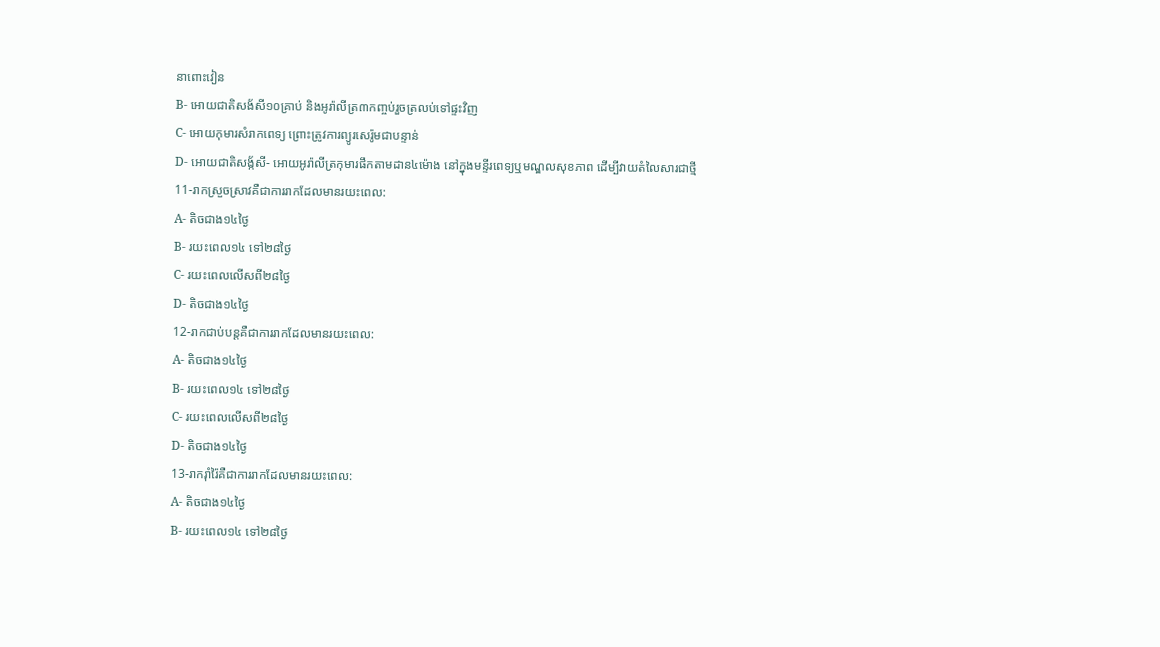នាពោះវៀន
B- អោយជាតិសង័សី១០គ្រាប់ និងអូរ៉ាលីត្រ៣កញ្ចប់រួចត្រលប់ទៅផ្ទះវិញ
C- អោយកុមារសំរាកពេទ្យ ព្រោះត្រូវការព្យូរសេរ៉ូមជាបន្ទាន់
D- អោយជាតិសង័្កសី- អោយអូរ៉ាលីត្រកុមារផឹកតាមដាន៤ម៉ោង នៅក្នុងមន្ទីរពេទ្យឬមណ្ឌលសុខភាព ដើម្បីវាយតំលៃសារជាថ្មី
11-រាកស្រួចស្រាវគឺជាការរាកដែលមានរយះពេល:
A- តិចជាង១៤ថ្ងៃ
B- រយះពេល១៤ ទៅ២៨ថ្ងៃ
C- រយះពេលលើសពី២៨ថ្ងៃ
D- តិចជាង១៤ថ្ងៃ
12-រាកជាប់បន្តគឺជាការរាកដែលមានរយះពេល:
A- តិចជាង១៤ថ្ងៃ
B- រយះពេល១៤ ទៅ២៨ថ្ងៃ
C- រយះពេលលើសពី២៨ថ្ងៃ
D- តិចជាង១៤ថ្ងៃ
13-រាករ៉ាំរ៉ៃគឺជាការរាកដែលមានរយះពេល:
A- តិចជាង១៤ថ្ងៃ
B- រយះពេល១៤ ទៅ២៨ថ្ងៃ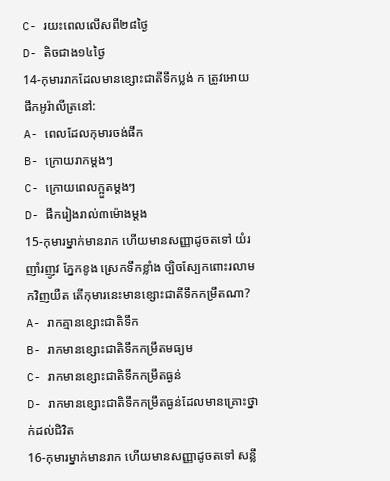C- រយះពេលលើសពី២៨ថ្ងៃ
D- តិចជាង១៤ថ្ងៃ
14-កុមាររាកដែលមានខ្សោះជាតីទឹកប្លង់ ក ត្រូវអោយផឹកអូរ៉ាលីត្រនៅ:
A- ពេលដែលកុមារចង់ផឹក
B- ក្រោយរាកម្តងៗ
C- ក្រោយពេលក្អួតម្តងៗ
D- ផឹករៀងរាល់៣ម៉ោងម្តង
15-កុមារម្នាក់មានរាក ហើយមានសញ្ញាដូចតទៅ យំរញាំរញូវ ភ្នែកខូង ស្រេកទឹកខ្លាំង ច្បិចស្បែកពោះរលាមកវិញយឺត តើកុមារនេះមានខ្សោះជាតីទឹកកម្រឹតណា?
A- រាកគ្មានខ្សោះជាតិទឹក
B- រាកមានខ្សោះជាតិទឹកកម្រឹតមធ្យម
C- រាកមានខ្សោះជាតិទឹកកម្រឹតធ្ងន់
D- រាកមានខ្សោះជាតិទឹកកម្រឹតធ្ងន់ដែលមានគ្រោះថ្នាក់ដល់ជិវិត
16-កុមារម្នាក់មានរាក ហើយមានសញ្ញាដូចតទៅ សន្លឹ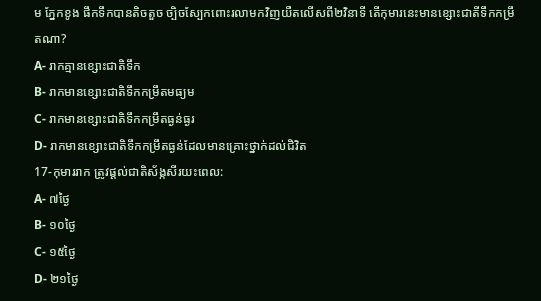ម ភ្នែកខូង ផឹកទឹកបានតិចតួច ច្បិចស្បែកពោះរលាមកវិញយឺតលើសពី២វិនាទី តើកុមារនេះមានខ្សោះជាតីទឹកកម្រឹតណា?
A- រាកគ្មានខ្សោះជាតិទឹក
B- រាកមានខ្សោះជាតិទឹកកម្រឹតមធ្យម
C- រាកមានខ្សោះជាតិទឹកកម្រឹតធ្ងន់ធ្ងរ
D- រាកមានខ្សោះជាតិទឹកកម្រឹតធ្ងន់ដែលមានគ្រោះថ្នាក់ដល់ជិវិត
17-កុមាររាក ត្រូវផ្តល់ជាតិស័ង្កសីរយះពេល:
A- ៧ថ្ងៃ
B- ១០ថ្ងៃ
C- ១៥ថ្ងៃ
D- ២១ថ្ងៃ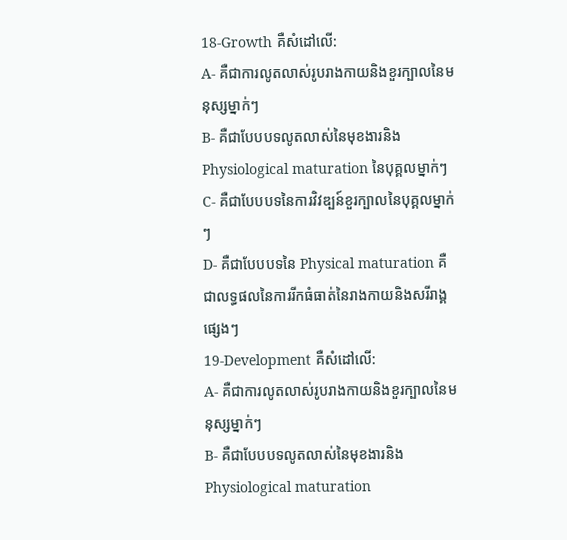18-Growth គឺសំដៅលើ:
A- គឺជាការលូតលាស់រូបរាងកាយនិងខួរក្បាលនៃមនុស្សម្នាក់ៗ
B- គឺជាបែបបទលូតលាស់នៃមុខងារនិង Physiological maturation នៃបុគ្គលម្នាក់ៗ
C- គឺជាបែបបទនៃការវិវឌ្បន៍ខួរក្បាលនៃបុគ្គលម្នាក់ៗ
D- គឺជាបែបបទនៃ Physical maturation គឺជាលទ្ធផលនៃការរីកធំធាត់នៃរាងកាយនិងសរីរាង្គផ្សេងៗ
19-Development គឺសំដៅលើ:
A- គឺជាការលូតលាស់រូបរាងកាយនិងខួរក្បាលនៃមនុស្សម្នាក់ៗ
B- គឺជាបែបបទលូតលាស់នៃមុខងារនិង Physiological maturation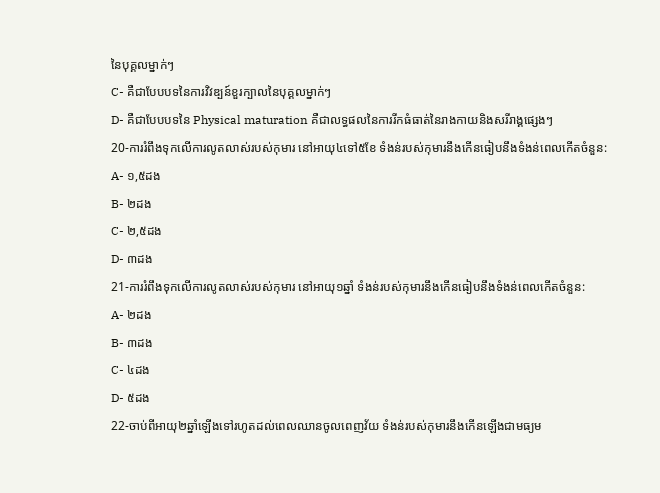នៃបុគ្គលម្នាក់ៗ
C- គឺជាបែបបទនៃការវិវឌ្បន៍ខួរក្បាលនៃបុគ្គលម្នាក់ៗ
D- គឺជាបែបបទនៃ Physical maturation គឺជាលទ្ធផលនៃការរីកធំធាត់នៃរាងកាយនិងសរីរាង្គផ្សេងៗ
20-ការរំពឹងទុកលើការលូតលាស់របស់កុមារ នៅអាយុ៤ទៅ៥ខែ ទំងន់របស់កុមារនឹងកើនធៀបនឹងទំងន់ពេលកើតចំនួន:
A- ១,៥ដង
B- ២ដង
C- ២,៥ដង
D- ៣ដង
21-ការរំពឹងទុកលើការលូតលាស់របស់កុមារ នៅអាយុ១ឆ្នាំ ទំងន់របស់កុមារនឹងកើនធៀបនឹងទំងន់ពេលកើតចំនួន:
A- ២ដង
B- ៣ដង
C- ៤ដង
D- ៥ដង
22-ចាប់ពីអាយុ២ឆ្នាំឡើងទៅរហូតដល់ពេលឈានចូលពេញវ័យ ទំងន់របស់កុមារនឹងកើនឡើងជាមធ្យម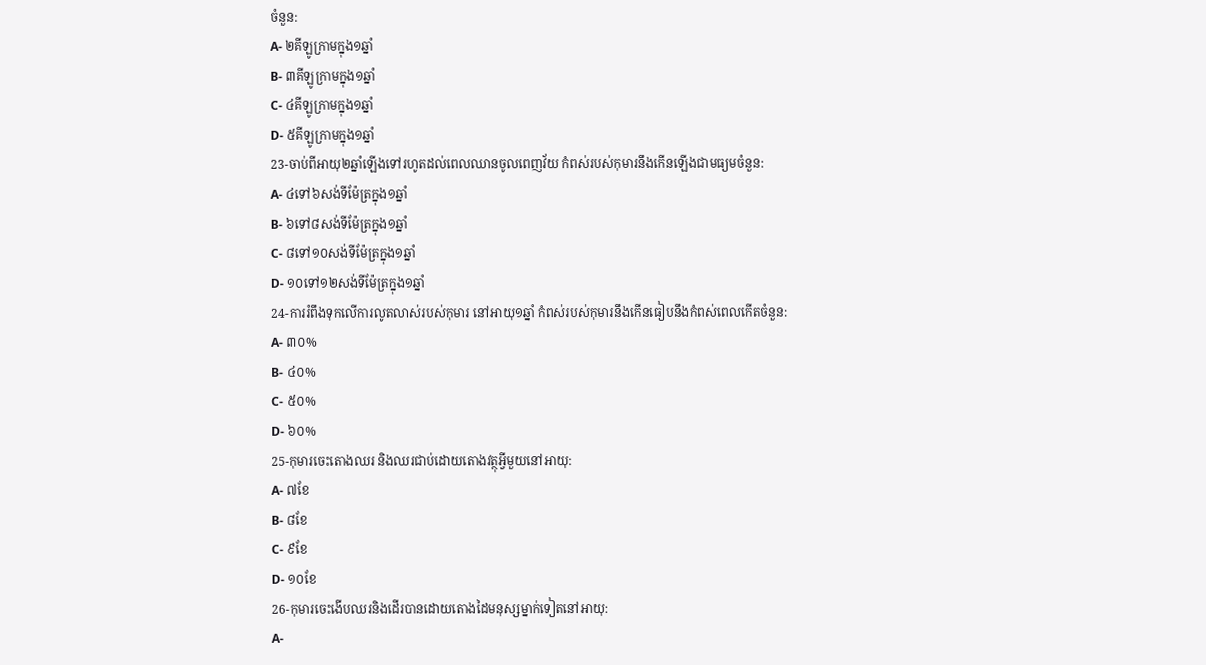ចំនួន:
A- ២គីឡូក្រាមក្នុង១ឆ្នាំ
B- ៣គីឡូក្រាមក្នុង១ឆ្នាំ
C- ៤គីឡូក្រាមក្នុង១ឆ្នាំ
D- ៥គីឡូក្រាមក្នុង១ឆ្នាំ
23-ចាប់ពីអាយុ២ឆ្នាំឡើងទៅរហូតដល់ពេលឈានចូលពេញវ័យ កំពស់របស់កុមារនឹងកើនឡើងជាមធ្យមចំនួន:
A- ៤ទៅ៦សង់ទីម៉ែត្រក្នុង១ឆ្នាំ
B- ៦ទៅ៨សង់ទីម៉ែត្រក្នុង១ឆ្នាំ
C- ៨ទៅ១០សង់ទីម៉ែត្រក្នុង១ឆ្នាំ
D- ១០ទៅ១២សង់ទីម៉ែត្រក្នុង១ឆ្នាំ
24-ការរំពឹងទុកលើការលូតលាស់របស់កុមារ នៅអាយុ១ឆ្នាំ កំពស់របស់កុមារនឹងកើនធៀបនឹងកំពស់ពេលកើតចំនួន:
A- ៣០%
B- ៤០%
C- ៥០%
D- ៦០%
25-កុមារចេះតោងឈរ និងឈរជាប់ដោយតោងវត្ថុអ្វីមួយនៅអាយុ:
A- ៧ខែ
B- ៨ខែ
C- ៩ខែ
D- ១០ខែ
26-កុមារចេះងើបឈរនិងដើរបានដោយតោងដៃមនុស្សម្នាក់ទៀតនៅអាយុ:
A-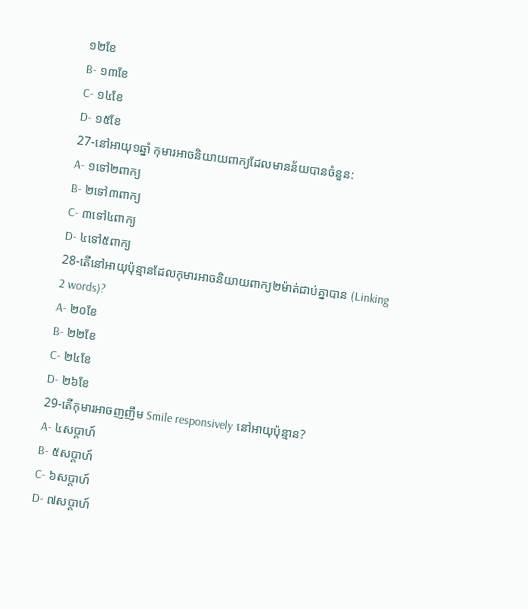១២ខែ
B- ១៣ខែ
C- ១៤ខែ
D- ១៥ខែ
27-នៅអាយុ១ឆ្នាំ កុមារអាចនិយាយពាក្យដែលមានន័យបានចំនួន:
A- ១ទៅ២ពាក្យ
B- ២ទៅ៣ពាក្យ
C- ៣ទៅ៤ពាក្យ
D- ៤ទៅ៥ពាក្យ
28-តើនៅអាយុប៉ុន្មានដែលកុមារអាចនិយាយពាក្យ២ម៉ាត់ជាប់គ្នាបាន (Linking 2 words)?
A- ២០ខែ
B- ២២ខែ
C- ២៤ខែ
D- ២៦ខែ
29-តើកុមារអាចញញឹម Smile responsively នៅអាយុប៉ុន្មាន?
A- ៤សប្តាហ៍
B- ៥សប្តាហ៍
C- ៦សប្តាហ៍
D- ៧សប្តាហ៍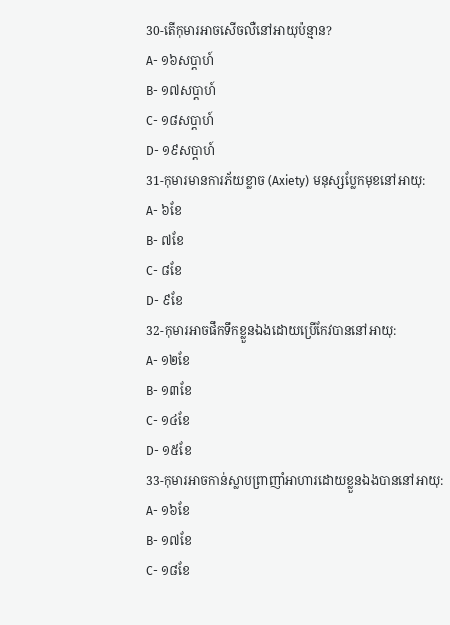30-តើកុមារអាចសើចលឺនៅអាយុប៉ន្មាន?
A- ១៦សប្តាហ៍
B- ១៧សប្តាហ៍
C- ១៨សប្តាហ៍
D- ១៩សប្តាហ៍
31-កុមារមានការភ័យខ្លាច (Axiety) មនុស្សប្លែកមុខនៅអាយុ:
A- ៦ខែ
B- ៧ខែ
C- ៨ខែ
D- ៩ខែ
32-កុមារអាចផឹកទឹកខ្លួនឯងដោយប្រើកែវបាននៅអាយុ:
A- ១២ខែ
B- ១៣ខែ
C- ១៤ខែ
D- ១៥ខែ
33-កុមារអាចកាន់ស្លាបព្រាញាំអាហារដោយខ្លួនឯងបាននៅអាយុ:
A- ១៦ខែ
B- ១៧ខែ
C- ១៨ខែ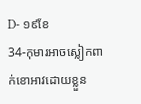D- ១៩ខែ
34-កុមារអាចស្លៀកពាក់ខោអាវដោយខ្លួន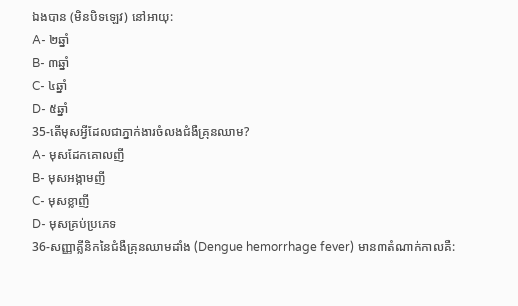ឯងបាន (មិនបិទឡេវ) នៅអាយុ:
A- ២ឆ្នាំ
B- ៣ឆ្នាំ
C- ៤ឆ្នាំ
D- ៥ឆ្នាំ
35-តើមុសអ្វីដែលជាភ្នាក់ងារចំលងជំងឺគ្រុនឈាម?
A- មុសដែកគោលញី
B- មុសអង្កាមញី
C- មុសខ្លាញី
D- មុសគ្រប់ប្រភេទ
36-សញ្ញាគ្លីនិកនៃជំងឺគ្រុនឈាមដាំង (Dengue hemorrhage fever) មាន៣តំណាក់កាលគឺ: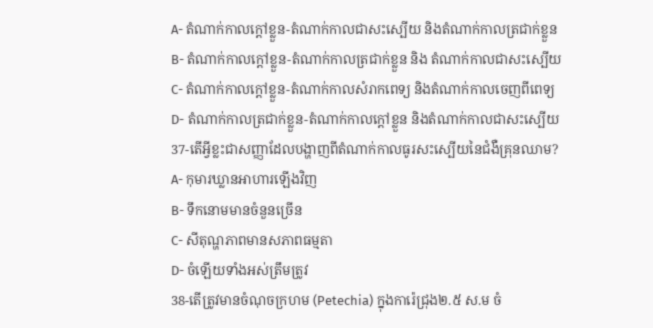A- តំណាក់កាលក្តៅខ្លួន-តំណាក់កាលជាសះស្បើយ និងតំណាក់កាលត្រជាក់ខ្លួន
B- តំណាក់កាលក្តៅខ្លួន-តំណាក់កាលត្រជាក់ខ្លួន និង តំណាក់កាលជាសះស្បើយ
C- តំណាក់កាលក្តៅខ្លួន-តំណាក់កាលសំរាកពេទ្យ និងតំណាក់កាលចេញពីពេទ្យ
D- តំណាក់កាលត្រជាក់ខ្លួន-តំណាក់កាលក្តៅខ្លួន និងតំណាក់កាលជាសះស្បើយ
37-តើអ្វីខ្លះជាសញ្ញាដែលបង្ហាញពីតំណាក់កាលធូរសះស្បើយនៃជំងឺគ្រុនឈាម?
A- កុមារឃ្លានអាហារឡើងវិញ
B- ទឹកនោមមានចំនួនច្រើន
C- សីតុណ្ហភាពមានសភាពធម្មតា
D- ចំឡើយទាំងអស់ត្រឹមត្រូវ
38-តើត្រូវមានចំណុចក្រហម (Petechia) ក្នុងការ៉េជ្រុង២.៥ ស.ម ចំ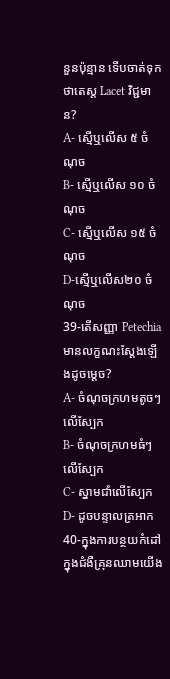នួនប៉ុន្មាន ទើបចាត់ទុកថាតេស្ត Lacet វិជ្ជមាន?
A- ស្មើឬលើស ៥ ចំណុច
B- ស្មើឬលើស ១០ ចំណុច
C- ស្មើឬលើស ១៥ ចំណុច
D-ស្មើឬលើស២០ ចំណុច
39-តើសញ្ញា Petechia មានលក្ខណះស្តែងឡើងដូចម្តេច?
A- ចំណុចក្រហមតូចៗលើស្បែក
B- ចំណុចក្រហមធំៗលើស្បែក
C- ស្នាមជាំលើស្បែក
D- ដូចបន្ទាលត្រអាក
40-ក្នុងការបន្ថយកំដៅក្នុងជំងឺគ្រុនឈាមយើង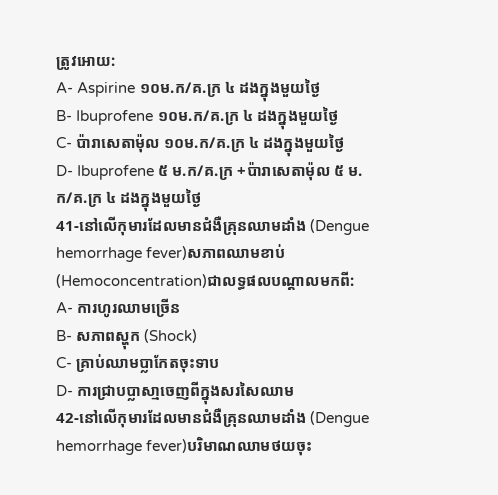ត្រូវអោយ:
A- Aspirine ១០ម.ក/គ.ក្រ ៤ ដងក្នុងមួយថ្ងៃ
B- Ibuprofene ១០ម.ក/គ.ក្រ ៤ ដងក្នុងមួយថ្ងៃ
C- ប៉ារាសេតាម៉ុល ១០ម.ក/គ.ក្រ ៤ ដងក្នុងមួយថ្ងៃ
D- Ibuprofene ៥ ម.ក/គ.ក្រ +ប៉ារាសេតាម៉ុល ៥ ម.ក/គ.ក្រ ៤ ដងក្នុងមួយថ្ងៃ
41-នៅលើកុមារដែលមានជំងឺគ្រុនឈាមដាំង (Dengue hemorrhage fever)សភាពឈាមខាប់ (Hemoconcentration)ជាលទ្ធផលបណ្តាលមកពី:
A- ការហូរឈាមច្រើន
B- សភាពស្ហុក (Shock)
C- គ្រាប់ឈាមប្លាកែតចុះទាប
D- ការជ្រាបប្លាសា្មចេញពីក្នុងសរសៃឈាម
42-នៅលើកុមារដែលមានជំងឺគ្រុនឈាមដាំង (Dengue hemorrhage fever)បរិមាណឈាមថយចុះ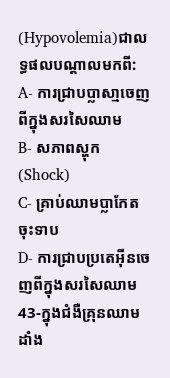(Hypovolemia)ជាលទ្ធផលបណ្តាលមកពី:
A- ការជ្រាបប្លាសា្មចេញពីក្នុងសរសៃឈាម
B- សភាពស្ហុក (Shock)
C- គ្រាប់ឈាមប្លាកែតចុះទាប
D- ការជ្រាបប្រតេអ៊ីនចេញពីក្នុងសរសៃឈាម
43-ក្នុងជំងឺគ្រុនឈាមដាំង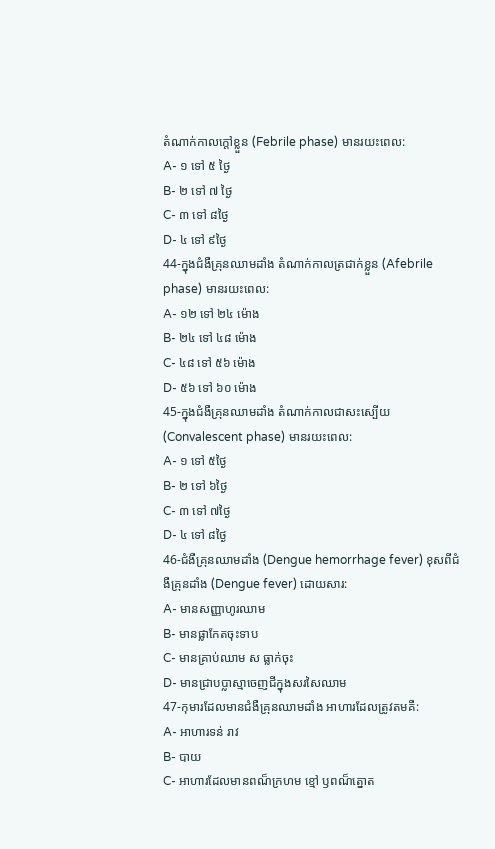តំណាក់កាលក្តៅខ្លួន (Febrile phase) មានរយះពេល:
A- ១ ទៅ ៥ ថ្ងៃ
B- ២ ទៅ ៧ ថ្ងៃ
C- ៣ ទៅ ៨ថ្ងៃ
D- ៤ ទៅ ៩ថ្ងៃ
44-ក្នុងជំងឺគ្រុនឈាមដាំង តំណាក់កាលត្រជាក់ខ្លួន (Afebrile phase) មានរយះពេល:
A- ១២ ទៅ ២៤ ម៉ោង
B- ២៤ ទៅ ៤៨ ម៉ោង
C- ៤៨ ទៅ ៥៦ ម៉ោង
D- ៥៦ ទៅ ៦០ ម៉ោង
45-ក្នុងជំងឺគ្រុនឈាមដាំង តំណាក់កាលជាសះស្បើយ (Convalescent phase) មានរយះពេល:
A- ១ ទៅ ៥ថ្ងៃ
B- ២ ទៅ ៦ថ្ងៃ
C- ៣ ទៅ ៧ថ្ងៃ
D- ៤ ទៅ ៨ថ្ងៃ
46-ជំងឺគ្រុនឈាមដាំង (Dengue hemorrhage fever) ខុសពីជំងឺគ្រុនដាំង (Dengue fever) ដោយសារ:
A- មានសញ្ញាហូរឈាម
B- មានផ្លាកែតចុះទាប
C- មានគ្រាប់ឈាម ស ធ្លាក់ចុះ
D- មានជ្រាបប្លាស្មាចេញជីក្នុងសរសៃឈាម
47-កុមារដែលមានជំងឺគ្រុនឈាមដាំង អាហារដែលត្រូវតមគឺ:
A- អាហារទន់ រាវ
B- បាយ
C- អាហារដែលមានពណ៏ក្រហម ខ្មៅ ឫពណ៏ត្នោត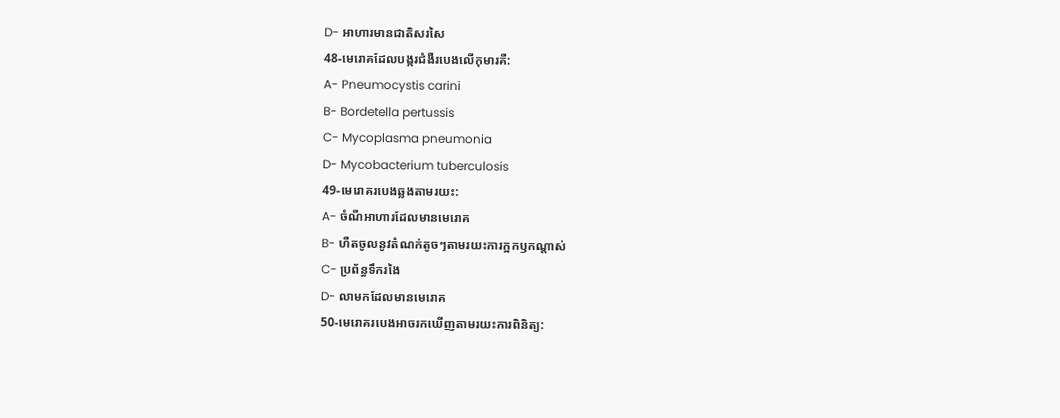D- អាហារមានជាតិសរសៃ
48-មេរោគដែលបង្ករជំងឺរបេងលើកុមារគឺ:
A- Pneumocystis carini
B- Bordetella pertussis
C- Mycoplasma pneumonia
D- Mycobacterium tuberculosis
49-មេរោគរបេងឆ្លងតាមរយះ:
A- ចំណីអាហារដែលមានមេរោគ
B- ហឺតចូលនូវតំណក់តូចៗតាមរយះការក្អកឫកណ្តាស់
C- ប្រព័ន្ធទឹករងៃ
D- លាមកដែលមានមេរោគ
50-មេរោគរបេងអាចរកឃើញតាមរយះការពិនិត្យ: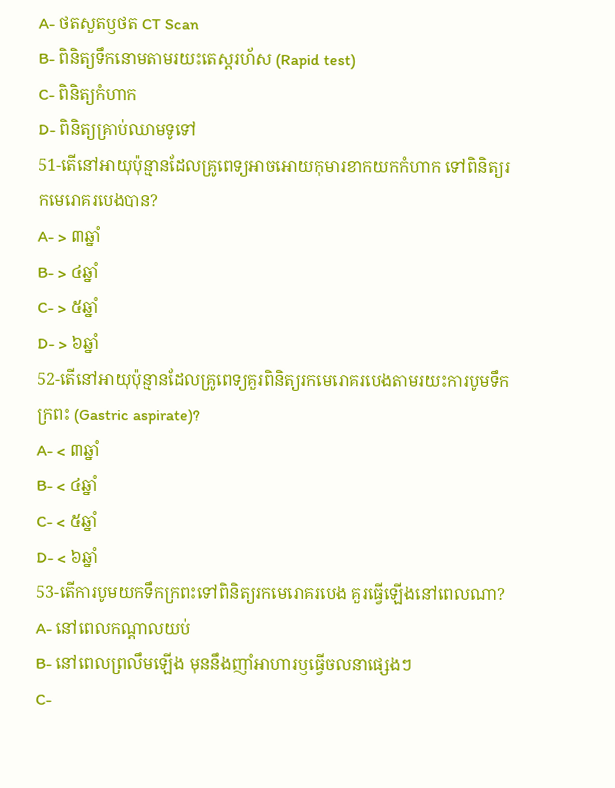A- ថតសួតឫថត CT Scan
B- ពិនិត្យទឹកនោមតាមរយះតេស្តរហ័ស (Rapid test)
C- ពិនិត្យកំហាក
D- ពិនិត្យគ្រាប់ឈាមទូទៅ
51-តើនៅអាយុប៉ុន្មានដែលគ្រូពេទ្យអាចអោយកុមារខាកយកកំហាក ទៅពិនិត្យរកមេរោគរបេងបាន?
A- > ៣ឆ្នាំ
B- > ៤ឆ្នាំ
C- > ៥ឆ្នាំ
D- > ៦ឆ្នាំ
52-តើនៅអាយុប៉ុន្មានដែលគ្រូពេទ្យគួរពិនិត្យរកមេរោគរបេងតាមរយះការបូមទឹកក្រពះ (Gastric aspirate)?
A- < ៣ឆ្នាំ
B- < ៤ឆ្នាំ
C- < ៥ឆ្នាំ
D- < ៦ឆ្នាំ
53-តើការបូមយកទឹកក្រពះទៅពិនិត្យរកមេរោគរបេង គួរធ្វើឡើងនៅពេលណា?
A- នៅពេលកណ្តាលយប់
B- នៅពេលព្រលឹមឡើង មុននឹងញាំអាហារឫធ្វើចលនាផ្សេងៗ
C-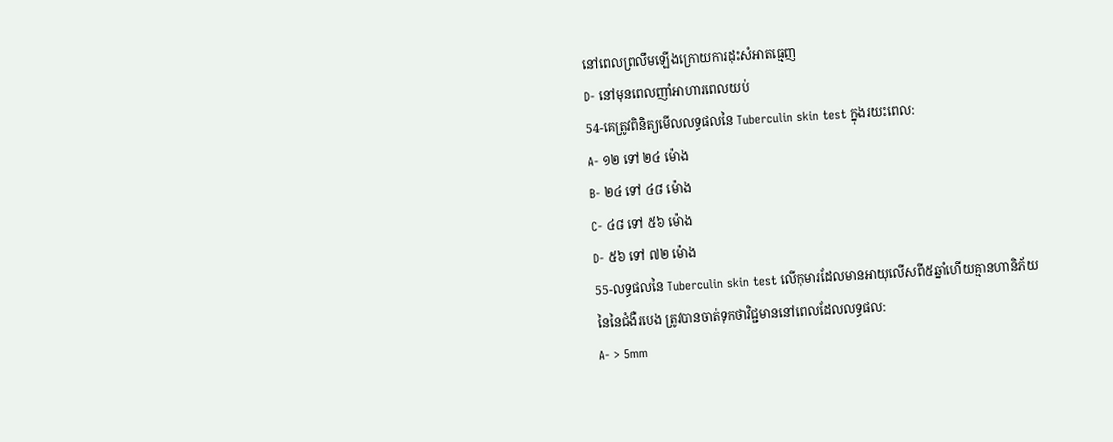នៅពេលព្រលឹមឡើងក្រោយការដុះសំអាតធ្មេញ
D- នៅមុនពេលញាំអាហារពេលយប់
54-គេត្រូវពិនិត្យមើលលទ្ធផលនៃ Tuberculin skin test ក្នុងរយះពេល:
A- ១២ ទៅ ២៤ ម៉ោង
B- ២៤ ទៅ ៤៨ ម៉ោង
C- ៤៨ ទៅ ៥៦ ម៉ោង
D- ៥៦ ទៅ ៧២ ម៉ោង
55-លទ្ធផលនៃ Tuberculin skin test លើកុមារដែលមានអាយុលើសពី៥ឆ្នាំហើយគ្មានហានិភ័យនៃនៃជំងឺរបេង ត្រូវបានចាត់ទុកថាវិជ្ជមាននៅពេលដែលលទ្ធផល:
A- > 5mm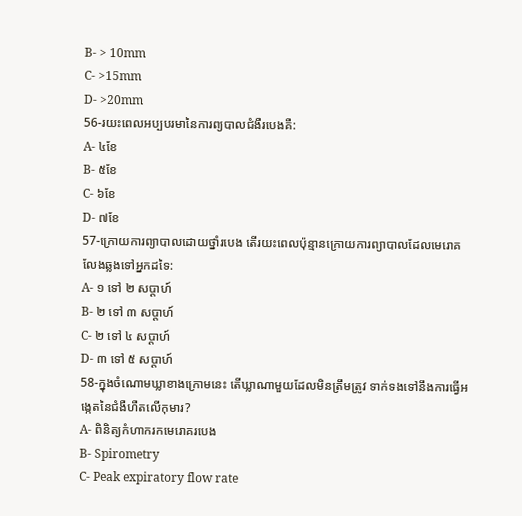B- > 10mm
C- >15mm
D- >20mm
56-រយះពេលអប្បបរមានៃការព្យបាលជំងឺរបេងគឺ:
A- ៤ខែ
B- ៥ខែ
C- ៦ខែ
D- ៧ខែ
57-ក្រោយការព្យាបាលដោយថ្នាំរបេង តើរយះពេលប៉ុន្មានក្រោយការព្យាបាលដែលមេរោគលែងឆ្លងទៅអ្នកដទៃ:
A- ១ ទៅ ២ សប្តាហ៍
B- ២ ទៅ ៣ សប្តាហ៍
C- ២ ទៅ ៤ សប្តាហ៍
D- ៣ ទៅ ៥ សប្តាហ៍
58-ក្នុងចំណោមឃ្លាខាងក្រោមនេះ តើឃ្លាណាមួយដែលមិនត្រឹមត្រូវ ទាក់ទងទៅនឹងការធ្វើអង្កេតនៃជំងឺហឺតលើកុមារ?
A- ពិនិត្យកំហាករកមេរោគរបេង
B- Spirometry
C- Peak expiratory flow rate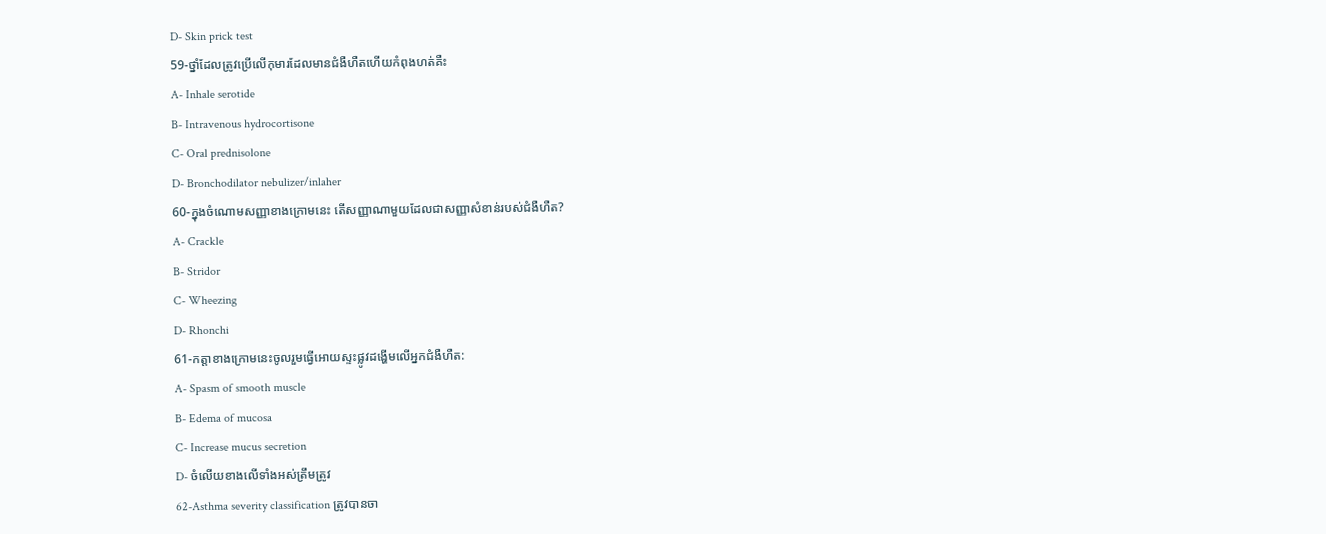D- Skin prick test
59-ថ្នាំដែលត្រូវប្រើលើកុមារដែលមានជំងឺហឺតហើយកំពុងហត់គឺះ
A- Inhale serotide
B- Intravenous hydrocortisone
C- Oral prednisolone
D- Bronchodilator nebulizer/inlaher
60-ក្នុងចំណោមសញ្ញាខាងក្រោមនេះ តើសញ្ញាណាមួយដែលជាសញ្ញាសំខាន់របស់ជំងឺហឺត?
A- Crackle
B- Stridor
C- Wheezing
D- Rhonchi
61-កត្តាខាងក្រោមនេះចូលរួមធ្វើអោយស្ទះផ្លូវដង្ហើមលើអ្នកជំងឺហឺត:
A- Spasm of smooth muscle
B- Edema of mucosa
C- Increase mucus secretion
D- ចំលើយខាងលើទាំងអស់ត្រឹមត្រូវ
62-Asthma severity classification ត្រូវបានចា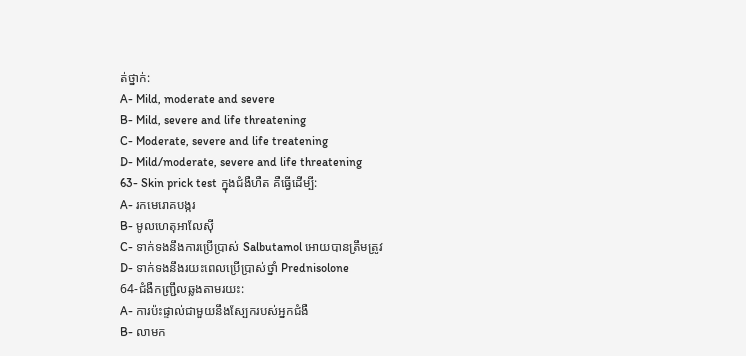ត់ថ្នាក់:
A- Mild, moderate and severe
B- Mild, severe and life threatening
C- Moderate, severe and life treatening
D- Mild/moderate, severe and life threatening
63- Skin prick test ក្នុងជំងឺហឺត គឺធ្វើដើម្បី:
A- រកមេរោគបង្ករ
B- មូលហេតុអាលែស៊ី
C- ទាក់ទងនឹងការប្រើប្រាស់ Salbutamol អោយបានត្រឹមត្រូវ
D- ទាក់ទងនឹងរយះពេលប្រើប្រាស់ថ្នាំ Prednisolone
64-ជំងឺកញ្ជ្រឹលឆ្លងតាមរយះ:
A- ការប៉ះផ្ទាល់ជាមួយនឹងស្បែករបស់អ្នកជំងឺ
B- លាមក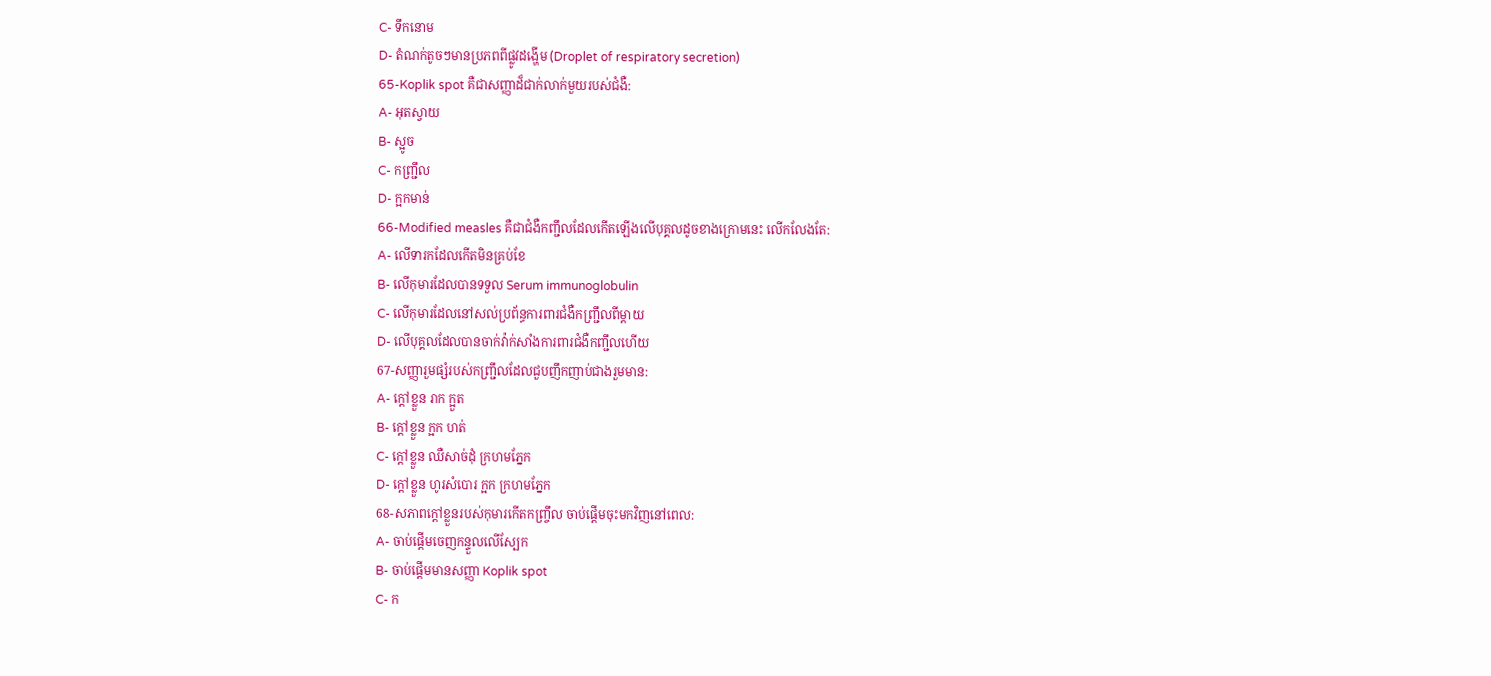C- ទឹកនោម
D- តំណក់តូចៗមានប្រភពពីផ្លូវដង្ហើម (Droplet of respiratory secretion)
65-Koplik spot គឺជាសញ្ញាដ៏ជាក់លាក់មួយរបស់ជំងឺ:
A- អុតស្វាយ
B- ស្អូច
C- កញ្ជ្រឹល
D- ក្អកមាន់
66-Modified measles គឺជាជំងឺកញ្ជឹលដែលកើតឡើងលើបុគ្គលដូចខាងក្រោមនេះ លើកលែងតែ:
A- លើទារកដែលកើតមិនគ្រប់ខែ
B- លើកុមារដែលបានទទួល Serum immunoglobulin
C- លើកុមារដែលនៅសល់ប្រព័ន្ធការពារជំងឺកញ្ជ្រឹលពីម្តាយ
D- លើបុគ្គលដែលបានចាក់វ៉ាក់សាំងការពារជំងឺកញ្ជឹលហើយ
67-សញ្ញារួមផ្សំរបស់កញ្ជ្រឹលដែលជួបញឹកញាប់ជាងរួមមាន:
A- ក្តៅខ្លួន រាក ក្អួត
B- ក្តៅខ្លួន ក្អក ហត់
C- ក្តៅខ្លួន ឈឺសាច់ដុំ ក្រហមភ្នែក
D- ក្តៅខ្លួន ហូរសំបោរ ក្អក ក្រហមភ្នែក
68-សភាពក្តៅខ្លួនរបស់កុមារកើតកញ្ច្រឹល ចាប់ផ្តើមចុះមកវិញនៅពេល:
A- ចាប់ផ្តើមចេញកន្ទួលលើស្បែក
B- ចាប់ផ្តើមមានសញ្ញា Koplik spot
C- ក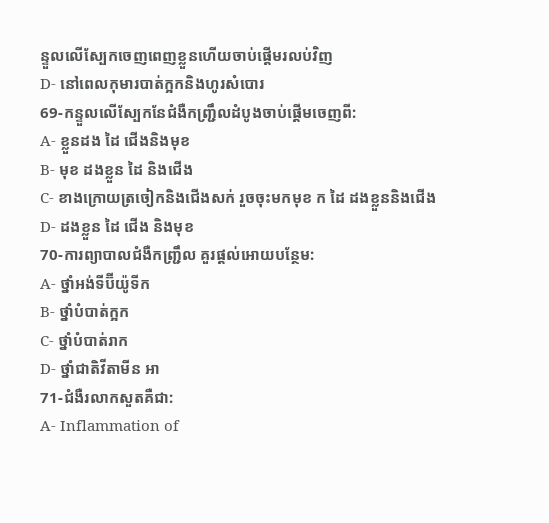ន្ទួលលើស្បែកចេញពេញខ្លួនហើយចាប់ផ្តើមរលប់វិញ
D- នៅពេលកុមារបាត់ក្អកនិងហូរសំបោរ
69-កន្ទួលលើស្បែកនែជំងឺកញ្ជ្រឹលដំបូងចាប់ផ្តើមចេញពី:
A- ខ្លួនដង ដៃ ជើងនិងមុខ
B- មុខ ដងខ្លួន ដៃ និងជើង
C- ខាងក្រោយត្រចៀកនិងជើងសក់ រួចចុះមកមុខ ក ដៃ ដងខ្លួននិងជើង
D- ដងខ្លួន ដៃ ជើង និងមុខ
70-ការព្យាបាលជំងឺកញ្ជ្រឹល គួរផ្តល់អោយបន្ថែម:
A- ថ្នាំអង់ទីប៊ីយ៉ូទីក
B- ថ្នាំបំបាត់ក្អក
C- ថ្នាំបំបាត់រាក
D- ថ្នាំជាតិវីតាមីន អា
71-ជំងឺរលាកសួតគឺជា:
A- Inflammation of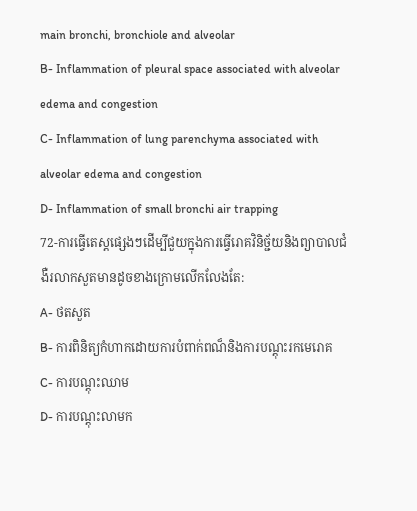main bronchi, bronchiole and alveolar
B- Inflammation of pleural space associated with alveolar edema and congestion
C- Inflammation of lung parenchyma associated with alveolar edema and congestion
D- Inflammation of small bronchi air trapping
72-ការធ្វើតេស្តផ្សេងៗដើម្បីជួយក្នុងការធ្វើរោគវិនិច្ជ័យនិងព្យាបាលជំងឺរលាកសួតមានដូចខាងក្រោមលើកលែងតែ:
A- ថតសួត
B- ការពិនិត្យកំហាកដោយការបំពាក់ពណ៏និងការបណ្តុះរកមេរោគ
C- ការបណ្តុះឈាម
D- ការបណ្តុះលាមក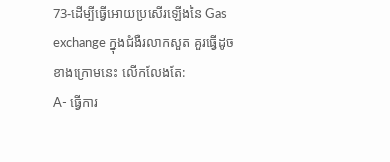73-ដើម្បីធ្វើអោយប្រសើរឡើងនៃ Gas exchange ក្នុងជំងឺរលាកសួត គួរធ្វើដូចខាងក្រោមនេះ លើកលែងតែ:
A- ធ្វើការ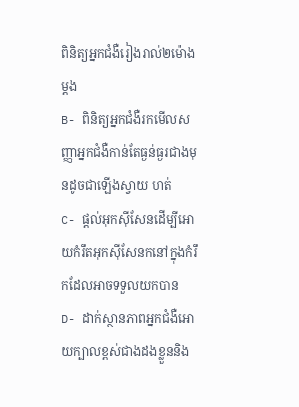ពិនិត្យអ្នកជំងឺរៀងរាល់២ម៉ោងម្តង
B- ពិនិត្យអ្នកជំងឺរកមើលសញ្ញាអ្នកជំងឺកាន់តែធ្ងន់ធ្ងរជាងមុនដូចជាឡើងស្វាយ ហត់
C- ផ្តល់អុកស៊ីសែនដើម្បីអោយកំរឹតអុកស៊ីសែនកនៅក្នុងកំរឹកដែលអាចទទួលយកបាន
D- ដាក់ស្ថានភាពអ្នកជំងឺអោយក្បាលខ្ពស់ជាងដងខ្លួននិង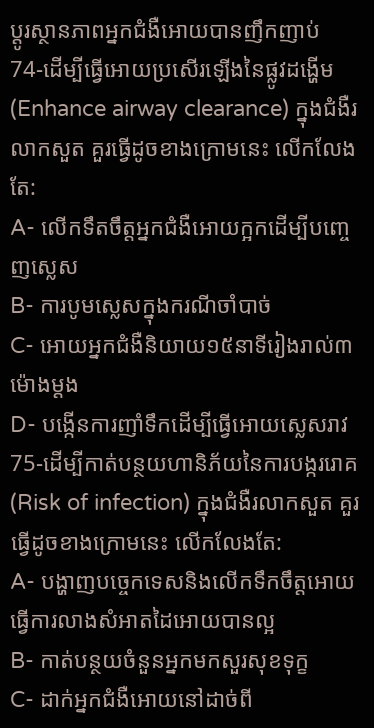ប្តូរស្ថានភាពអ្នកជំងឺអោយបានញឹកញាប់
74-ដើម្បីធ្វើអោយប្រសើរឡើងនៃផ្លូវដង្ហើម (Enhance airway clearance) ក្នុងជំងឺរលាកសួត គួរធ្វើដូចខាងក្រោមនេះ លើកលែងតែ:
A- លើកទឹតចឹត្តអ្នកជំងឺអោយក្អកដើម្បីបញ្ចេញស្លេស
B- ការបូមស្លេសក្នុងករណីចាំបាច់
C- អោយអ្នកជំងឺនិយាយ១៥នាទីរៀងរាល់៣ម៉ោងម្តង
D- បង្កើនការញាំទឹកដើម្បីធ្វើអោយស្លេសរាវ
75-ដើម្បីកាត់បន្ថយហានិភ័យនៃការបង្កររោគ (Risk of infection) ក្នុងជំងឺរលាកសួត គួរធ្វើដូចខាងក្រោមនេះ លើកលែងតែ:
A- បង្ហាញបច្ចេកទេសនិងលើកទឹកចឹត្តអោយធ្វើការលាងសំអាតដៃអោយបានល្អ
B- កាត់បន្ថយចំនួនអ្នកមកសួរសុខទុក្ខ
C- ដាក់អ្នកជំងឺអោយនៅដាច់ពី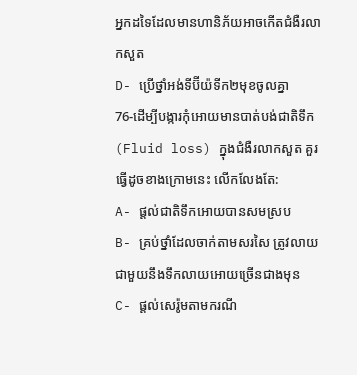អ្នកដទៃដែលមានហានិភ័យអាចកើតជំងឺរលាកសួត
D- ប្រើថ្នាំអង់ទីប៊ីយ៉ទីក២មុខចូលគ្នា
76-ដើម្បីបង្ការកុំអោយមានបាត់បង់ជាតិទឹក (Fluid loss) ក្នុងជំងឺរលាកសួត គួរធ្វើដូចខាងក្រោមនេះ លើកលែងតែ:
A- ផ្តល់ជាតិទឹកអោយបានសមស្រប
B- គ្រប់ថ្នាំដែលចាក់តាមសរសៃ ត្រូវលាយជាមួយនឹងទឹកលាយអោយច្រើនជាងមុន
C- ផ្តល់សេរ៉ូមតាមករណី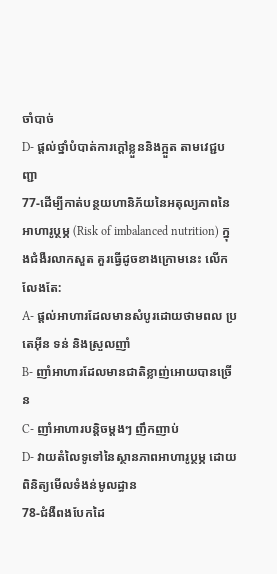ចាំបាច់
D- ផ្តល់ថ្នាំបំបាត់ការក្តៅខ្លួននិងក្អួត តាមវេជ្ជបញ្ជា
77-ដើម្បីកាត់បន្ថយហានិភ័យនៃអតុល្យភាពនៃអាហារូប្ថម្ភ (Risk of imbalanced nutrition) ក្នុងជំងឺរលាកសួត គួរធ្វើដូចខាងក្រោមនេះ លើកលែងតែ:
A- ផ្តល់អាហារដែលមានសំបូរដោយថាមពល ប្រតេអ៊ីន ទន់ និងស្រួលញាំ
B- ញាំអាហារដែលមានជាតិខ្លាញ់អោយបានច្រើន
C- ញាំអាហារបន្តិចម្តងៗ ញឹកញាប់
D- វាយតំលៃទូទៅនៃស្ថានភាពអាហារូប្ថម្ភ ដោយពិនិត្យមើលទំងន់មូលដ្ធាន
78-ជំងឺពងបែកដៃ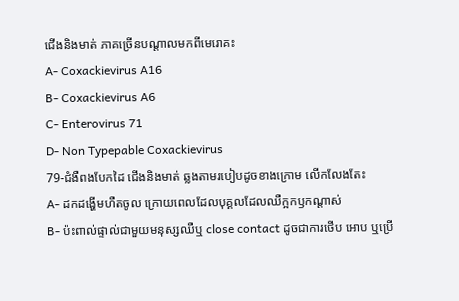ជើងនិងមាត់ ភាគច្រើនបណ្តាលមកពីមេរោគះ
A- Coxackievirus A16
B- Coxackievirus A6
C- Enterovirus 71
D- Non Typepable Coxackievirus
79-ជំងឺពងបែកដៃ ជើងនិងមាត់ ឆ្លងតាមរបៀបដូចខាងក្រោម លើកលែងតែះ
A- ដកដង្ហើមហឺតចូល ក្រោយពេលដែលបុគ្គលដែលឈឺក្អកឫកណ្តាស់
B- ប៉ះពាល់ផ្ទាល់ជាមួយមនុស្សឈឺឬ close contact ដូចជាការថើប អោប ឬប្រើ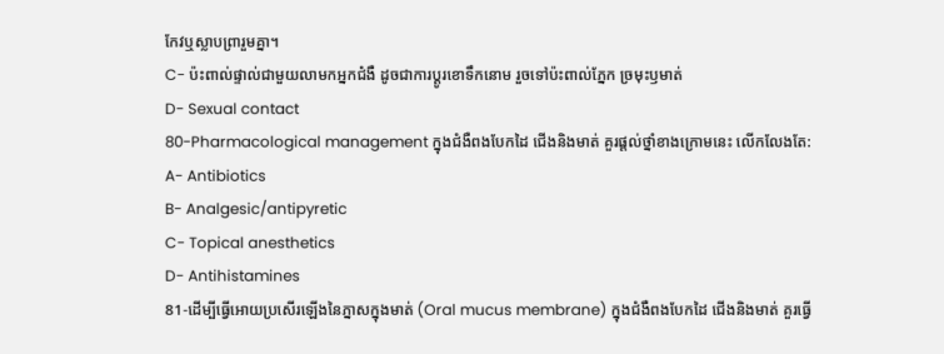កែវឬស្លាបព្រារួមគ្នា។
C- ប៉ះពាល់ផ្ទាល់ជាមួយលាមកអ្នកជំងឺ ដូចជាការប្តូរខោទឹកនោម រួចទៅប៉ះពាល់ភ្នែក ច្រមុះឫមាត់
D- Sexual contact
80-Pharmacological management ក្នុងជំងឺពងបែកដៃ ជើងនិងមាត់ គួរផ្តល់ថ្នាំខាងក្រោមនេះ លើកលែងតែ:
A- Antibiotics
B- Analgesic/antipyretic
C- Topical anesthetics
D- Antihistamines
81-ដើម្បីធ្វើអោយប្រសើរឡើងនៃភ្នាសក្នុងមាត់ (Oral mucus membrane) ក្នុងជំងឺពងបែកដៃ ជើងនិងមាត់ គួរធ្វើ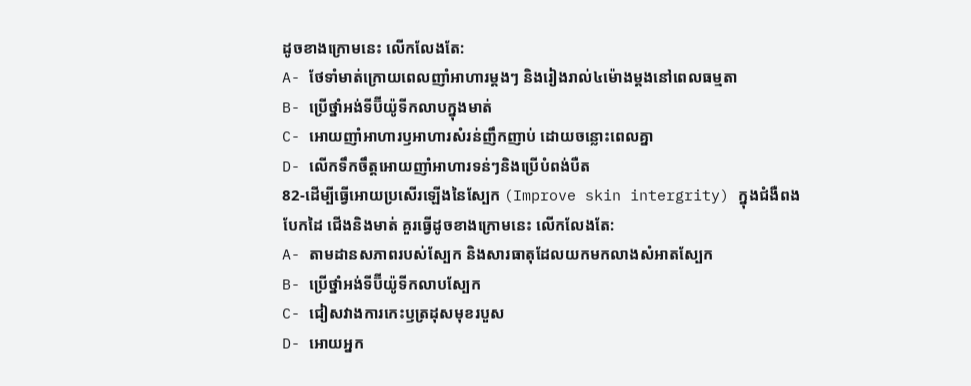ដូចខាងក្រោមនេះ លើកលែងតែ:
A- ថែទាំមាត់ក្រោយពេលញាំអាហារម្តងៗ និងរៀងរាល់៤ម៉ោងម្តងនៅពេលធម្មតា
B- ប្រើថ្នាំអង់ទីប៊ីយ៉ូទីកលាបក្នុងមាត់
C- អោយញាំអាហារឫអាហារសំរន់ញឹកញាប់ ដោយចន្លោះពេលគ្នា
D- លើកទឹកចឹត្តអោយញាំអាហារទន់ៗនិងប្រើបំពង់បឺត
82-ដើម្បីធ្វើអោយប្រសើរឡើងនៃស្បែក (Improve skin intergrity) ក្នុងជំងឺពងបែកដៃ ជើងនិងមាត់ គួរធ្វើដូចខាងក្រោមនេះ លើកលែងតែ:
A- តាមដានសភាពរបស់ស្បែក និងសារធាតុដែលយកមកលាងសំអាតស្បែក
B- ប្រើថ្នាំអង់ទីប៊ីយ៉ូទីកលាបស្បែក
C- ជៀសវាងការកេះឫត្រដុសមុខរបួស
D- អោយអ្នក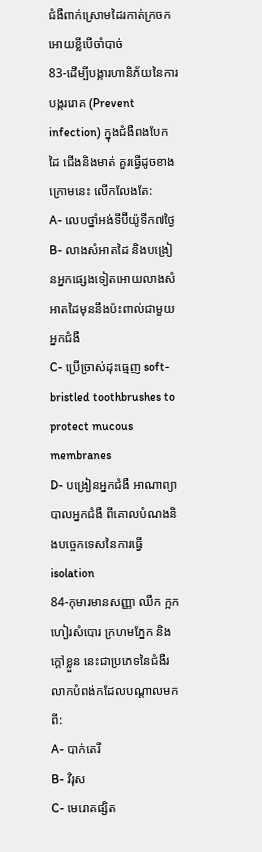ជំងឺពាក់ស្រោមដៃរកាត់ក្រចកអោយខ្លីបើចាំបាច់
83-ដើម្បីបង្ការហានិភ័យនៃការបង្កររោគ (Prevent infection) ក្នុងជំងឺពងបែកដៃ ជើងនិងមាត់ គួរធ្វើដូចខាងក្រោមនេះ លើកលែងតែ:
A- លេបថ្នាំអង់ទីប៊ីយ៉ូទីក៧ថ្ងៃ
B- លាងសំអាតដៃ និងបង្រៀនអ្នកផ្សេងទៀតអោយលាងសំអាតដៃមុននឹងប៉ះពាល់ជាមួយអ្នកជំងឺ
C- ប្រើច្រាស់ដុះធ្មេញ soft-bristled toothbrushes to protect mucous membranes
D- បង្រៀនអ្នកជំងឺ អាណាព្យាបាលអ្នកជំងឺ ពីគោលបំណងនិងបច្ចេកទេសនៃការធ្វើ isolation
84-កុមារមានសញ្ញា ឈឺក ក្អក ហៀរសំបោរ ក្រហមភ្នែក និងក្តៅខ្លួន នេះជាប្រភេទនៃជំងឺរលាកបំពង់កដែលបណ្តាលមកពី:
A- បាក់តេរី
B- វិរុស
C- មេរោគផ្សិត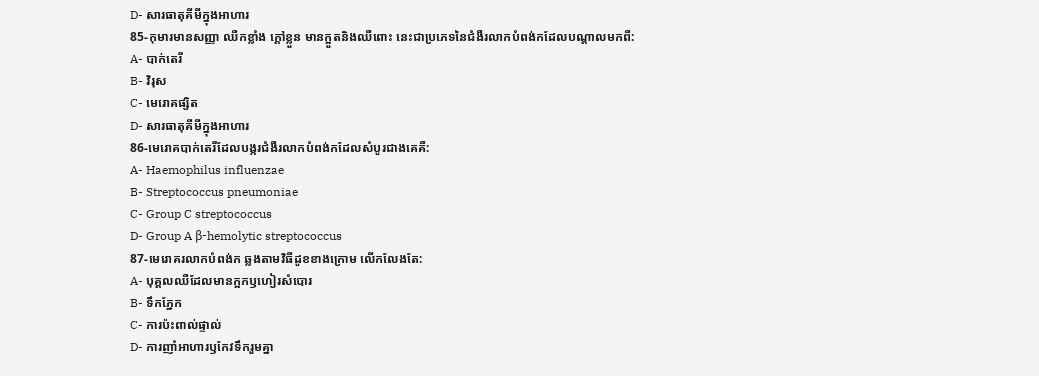D- សារធាតុគីមីក្នុងអាហារ
85-កុមារមានសញ្ញា ឈឺកខ្លាំង ក្តៅខ្លួន មានក្អួតនិងឈឺពោះ នេះជាប្រភេទនៃជំងឺរលាកបំពង់កដែលបណ្តាលមកពី:
A- បាក់តេរី
B- វិរុស
C- មេរោគផ្សិត
D- សារធាតុគីមីក្នុងអាហារ
86-មេរោគបាក់តេរីដែលបង្ករជំងឺរលាកបំពង់កដែលសំបូរជាងគេគឺ:
A- Haemophilus influenzae
B- Streptococcus pneumoniae
C- Group C streptococcus
D- Group A β-hemolytic streptococcus
87-មេរោគរលាកបំពង់ក ឆ្លងតាមវិធីដូខខាងក្រោម លើកលែងតែ:
A- បុគ្គលឈឺដែលមានក្អកឫហៀរសំបោរ
B- ទឹកភ្នែក
C- ការប៉ះពាល់ផ្ទាល់
D- ការញាំអាហារឫកែវទឹករួមគ្នា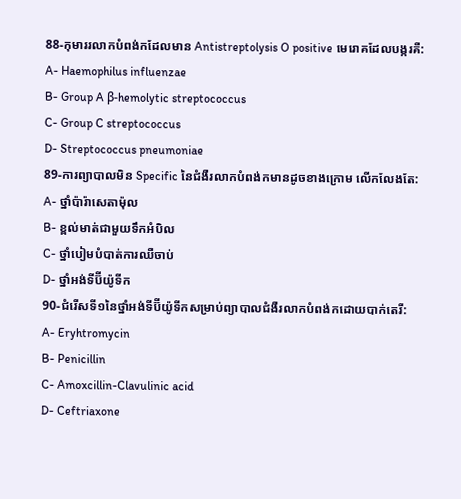88-កុមាររលាកបំពង់កដែលមាន Antistreptolysis O positive មេរោគដែលបង្ករគឺ:
A- Haemophilus influenzae
B- Group A β-hemolytic streptococcus
C- Group C streptococcus
D- Streptococcus pneumoniae
89-ការព្យាបាលមិន Specific នៃជំងឺរលាកបំពង់កមានដូចខាងក្រោម លើកលែងតែ:
A- ថ្នាំប៉ារ៉ាសេតាម៉ុល
B- ខ្ពល់មាត់ជាមួយទឹកអំបិល
C- ថ្នាំបៀមបំបាត់ការឈឺចាប់
D- ថ្នាំអង់ទីប៊ីយ៉ូទីក
90-ជំរើសទី១នៃថ្នាំអង់ទីប៊ីយ៉ូទីកសម្រាប់ព្យាបាលជំងឺរលាកបំពង់កដោយបាក់តេរី:
A- Eryhtromycin
B- Penicillin
C- Amoxcillin-Clavulinic acid
D- Ceftriaxone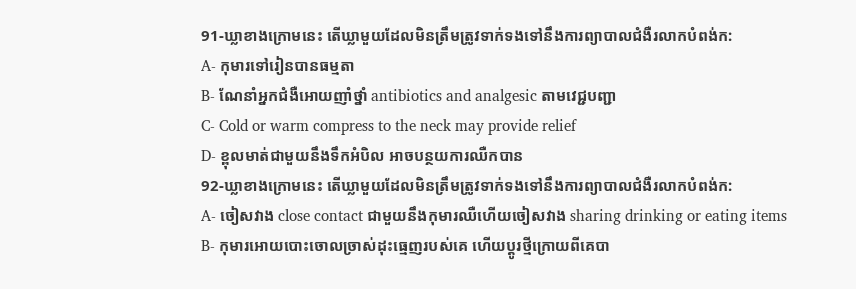91-ឃ្លាខាងក្រោមនេះ តើឃ្លាមួយដែលមិនត្រឹមត្រូវទាក់ទងទៅនឹងការព្យាបាលជំងឺរលាកបំពង់ក:
A- កុមារទៅរៀនបានធម្មតា
B- ណែនាំអ្នកជំងឺអោយញាំថ្នាំ antibiotics and analgesic តាមវេជ្ជបញ្ជា
C- Cold or warm compress to the neck may provide relief
D- ខ្ពុលមាត់ជាមួយនឹងទឹកអំបិល អាចបន្ថយការឈឺកបាន
92-ឃ្លាខាងក្រោមនេះ តើឃ្លាមួយដែលមិនត្រឹមត្រូវទាក់ទងទៅនឹងការព្យាបាលជំងឺរលាកបំពង់ក:
A- ចៀសវាង close contact ជាមួយនឹងកុមារឈឺហើយចៀសវាង sharing drinking or eating items
B- កុមារអោយបោះចោលច្រាស់ដុះធ្មេញរបស់គេ ហើយប្តូរថ្មីក្រោយពីគេបា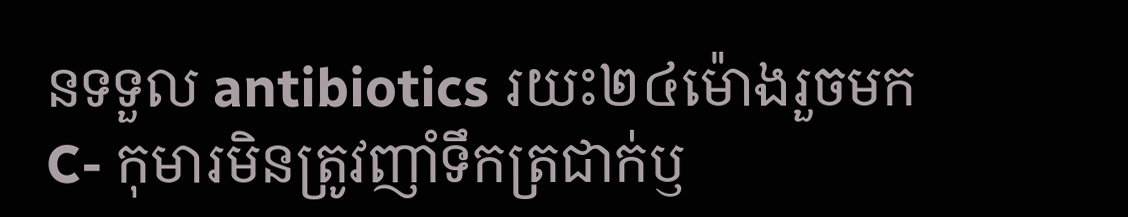នទទួល antibiotics រយះ២៤ម៉ោងរួចមក
C- កុមារមិនត្រូវញាំទឹកត្រជាក់ឫ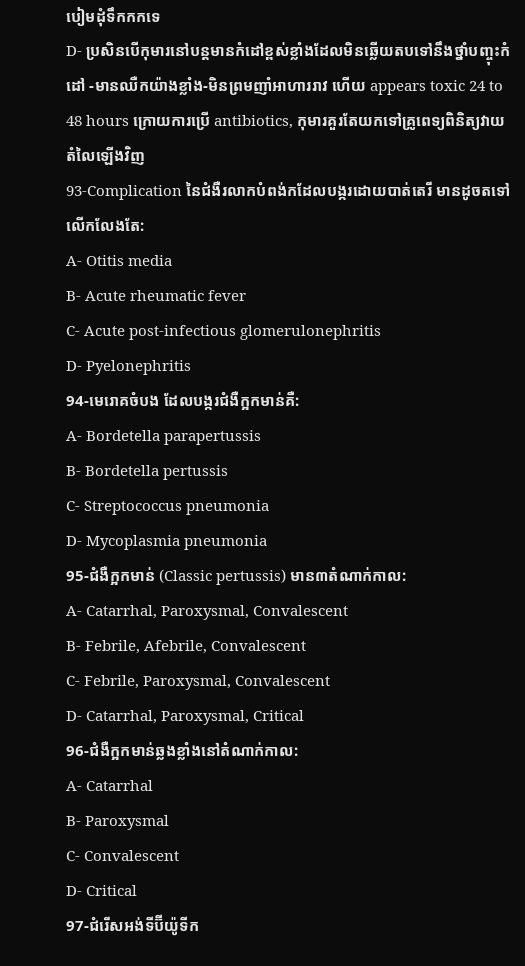បៀមដុំទឹកកកទេ
D- ប្រសិនបើកុមារនៅបន្តមានកំដៅខ្ពស់ខ្លាំងដែលមិនឆ្លើយតបទៅនឹងថ្នាំបញ្ចុះកំដៅ -មានឈឺកយ៉ាងខ្លាំង-មិនព្រមញាំអាហាររាវ ហើយ appears toxic 24 to 48 hours ក្រោយការប្រើ antibiotics, កុមារគួរតែយកទៅគ្រូពេទ្យពិនិត្យវាយតំលៃឡើងវិញ
93-Complication នៃជំងឺរលាកបំពង់កដែលបង្ករដោយបាត់តេរី មានដូចតទៅលើកលែងតែ:
A- Otitis media
B- Acute rheumatic fever
C- Acute post-infectious glomerulonephritis
D- Pyelonephritis
94-មេរោគចំបង ដែលបង្ករជំងឺក្អកមាន់គឺ:
A- Bordetella parapertussis
B- Bordetella pertussis
C- Streptococcus pneumonia
D- Mycoplasmia pneumonia
95-ជំងឺក្អកមាន់ (Classic pertussis) មាន៣តំណាក់កាល:
A- Catarrhal, Paroxysmal, Convalescent
B- Febrile, Afebrile, Convalescent
C- Febrile, Paroxysmal, Convalescent
D- Catarrhal, Paroxysmal, Critical
96-ជំងឺក្អកមាន់ឆ្លងខ្លាំងនៅតំណាក់កាល:
A- Catarrhal
B- Paroxysmal
C- Convalescent
D- Critical
97-ជំរើសអង់ទីប៊ីយ៉ូទីក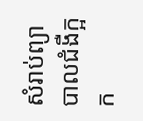សំរាប់ព្យាបាលជំងឺក្អក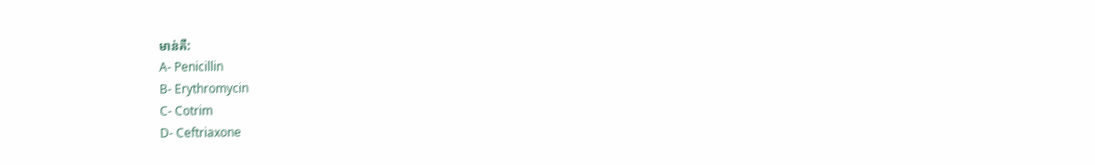មាន់គឺ:
A- Penicillin
B- Erythromycin
C- Cotrim
D- Ceftriaxone